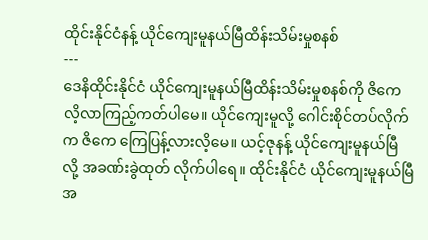ထိုင်းနိုင်ငံနန့် ယိုင်ကျေးမူနယ်မြီထိန်းသိမ်းမှုစနစ်
---
ဒေနိထိုင်းနိုင်ငံ ယိုင်ကျေးမူနယ်မြီထိန်းသိမ်းမှုစနစ်ကို ဇိကေ လိ့လာကြည့်ကတ်ပါမေ။ ယိုင်ကျေးမူလို့ ဂေါင်းစိုင်တပ်လိုက်က ဇိကေ ကြေပြန့်လားလိ့မေ။ ယင့်ဇုနန့် ယိုင်ကျေးမူနယ်မြီ လို့ အခဏ်းခွဲထုတ် လိုက်ပါရေ။ ထိုင်းနိုင်ငံ ယိုင်ကျေးမူနယ်မြီ အ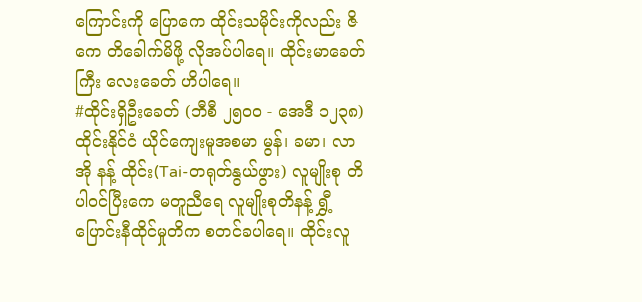ကြောင်းကို ပြောကေ ထိုင်းသမိုင်းကိုလည်း ဇိကေ တိခေါက်မိဖို့ လိုအပ်ပါရေ။ ထိုင်းမာခေတ်ကြီး လေးခေတ် ဟိပါရေ။
#ထိုင်းရှိဦးခေတ် (ဘီစီ ၂၅၀၀ - အေဒီ ၁၂၃၈)
ထိုင်းနိုင်ငံ ယိုင်ကျေးမူအစမာ မွန်၊ ခမာ၊ လာအို နန့် ထိုင်း(Tai-တရုတ်နွယ်ဖွား) လူမျိုးစု တိပါဝင်ပြီးကေ မတူညီရေ လူမျိုးစုတိနန့် ရွှီ့ပြောင်းနီထိုင်မှုတိက စတင်ခပါရေ။ ထိုင်းလူ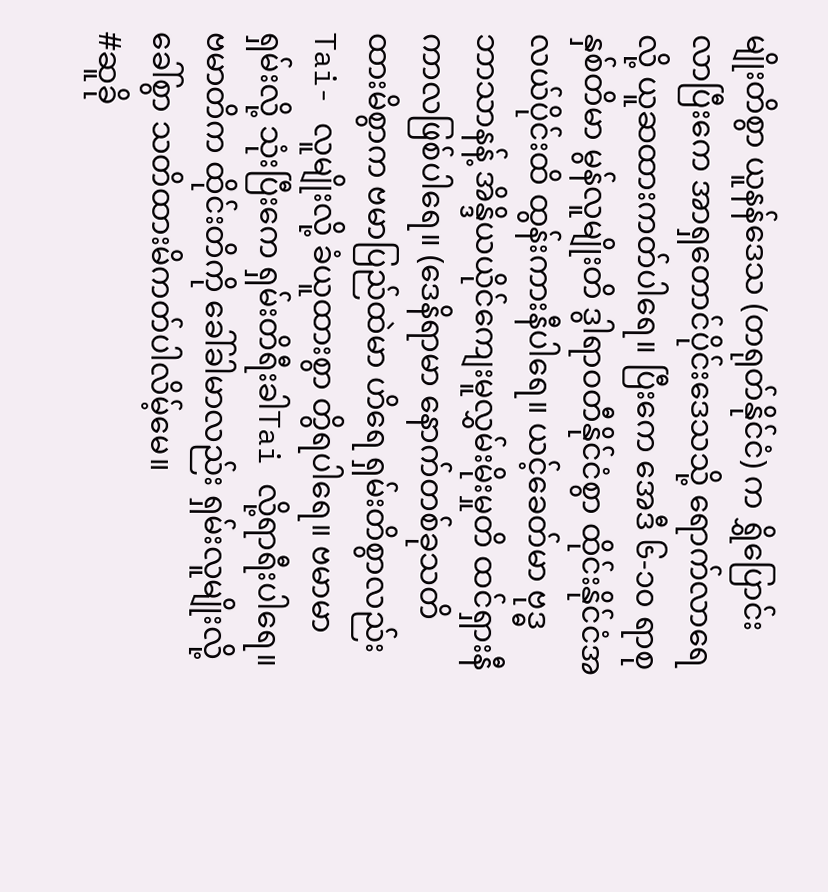မျိုးတိစွာ ယူနန်ဒေသ (တရုတ်နိုင်ငံ) က ရွှိပြောင်းလာပြီးကေ အာရှတောင်ပိုင်းဒေသသို့ ရောက်လာရေလို့ ယူဆထားကတ်ပါရေ။ ပြီးကေ အေဒီ ၆-၁၀ ရာစုနှစ်တိမာ မွန်လူမျိုးတိ ဒွါရာဝတီနိုင်ငံစွာ ထိုင်းနိုင်ငံအလယ်ပိုင်းထိ ထွန်းကားနီပါရေ။ ယင့်ခေတ်မာ ဗုဒ္ဓဘာသာနန့် အိန္ဒိယယိုင်ကျေးမူလွှမ်းမိုးမှုတိ ထင်ရှားနီကာလဖြစ်ပါရေ။ (ဒေနိရာမာ နောက်တစ်ခုသတိထားမိစွာက ဗမာပြည်ထဲမာ ဟိရေ ရှမ်းတိစွာလည်း Tai- လူမျိုးလို့ ခံယူထားစွာ တွိရပါရေ။ ဗမာမာ ရှမ်းလို့ သုံးပြီးကေ ရှမ်းတိရီးခါTai လို့ရာရီးပါရေ။ ဗမာတိက ထိုင်းတိကို ခေါ်ခါမာလည်း ရှမ်းလူမျိုးလို့ ခေါ်စွာ သတိထားမိကတ်ပါလိမ့်မေ။
#ဆူခို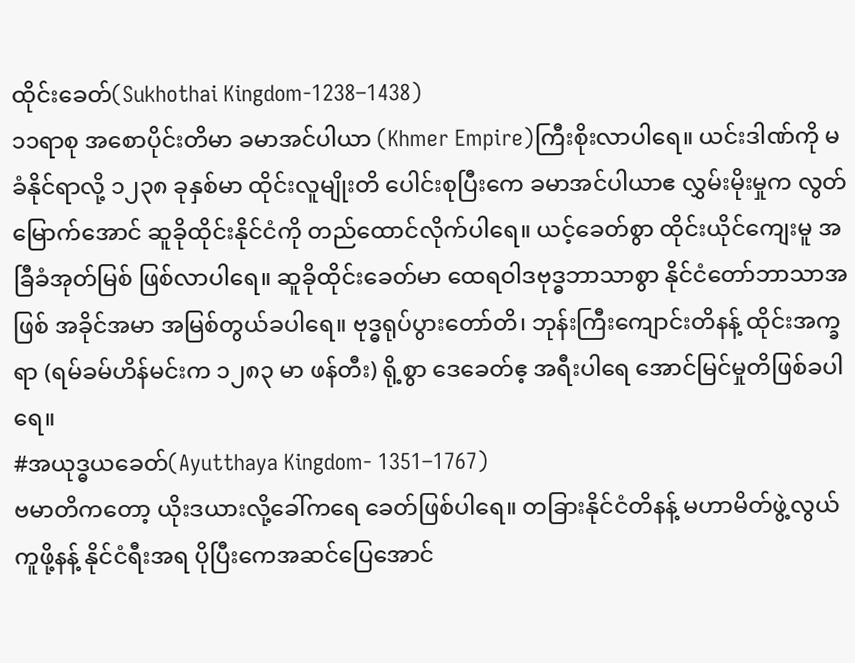ထိုင်းခေတ်(Sukhothai Kingdom-1238–1438)
၁၁ရာစု အစောပိုင်းတိမာ ခမာအင်ပါယာ (Khmer Empire)ကြီးစိုးလာပါရေ။ ယင်းဒါဏ်ကို မခံနိုင်ရာလို့ ၁၂၃၈ ခုနှစ်မာ ထိုင်းလူမျိုးတိ ပေါင်းစုပြီးကေ ခမာအင်ပါယာဧ လွှမ်းမိုးမှုက လွတ်မြောက်အောင် ဆူခိုထိုင်းနိုင်ငံကို တည်ထောင်လိုက်ပါရေ။ ယင့်ခေတ်စွာ ထိုင်းယိုင်ကျေးမူ အခြီခံအုတ်မြစ် ဖြစ်လာပါရေ။ ဆူခိုထိုင်းခေတ်မာ ထေရဝါဒဗုဒ္ဓဘာသာစွာ နိုင်ငံတော်ဘာသာအဖြစ် အခိုင်အမာ အမြစ်တွယ်ခပါရေ။ ဗုဒ္ဓရုပ်ပွားတော်တိ၊ ဘုန်းကြီးကျောင်းတိနန့် ထိုင်းအက္ခရာ (ရမ်ခမ်ဟိန်မင်းက ၁၂၈၃ မာ ဖန်တီး) ရို့စွာ ဒေခေတ်ဧ့ အရီးပါရေ အောင်မြင်မှုတိဖြစ်ခပါရေ။
#အယုဒ္ဓယခေတ်(Ayutthaya Kingdom- 1351–1767)
ဗမာတိကတော့ ယိုးဒယားလို့ခေါ်ကရေ ခေတ်ဖြစ်ပါရေ။ တခြားနိုင်ငံတိနန့် မဟာမိတ်ဖွဲ့လွယ်ကူဖို့နန့် နိုင်ငံရီးအရ ပိုပြီးကေအဆင်ပြေအောင်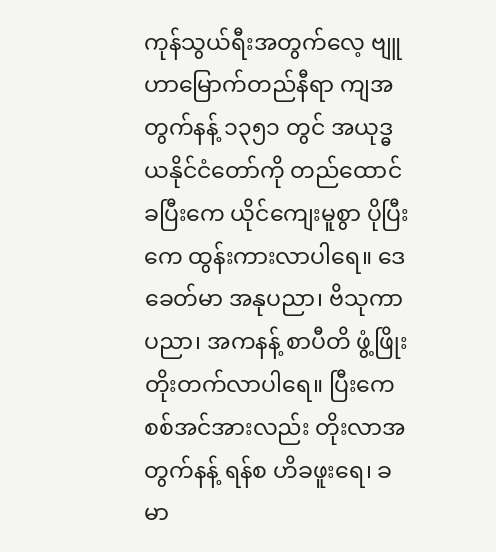ကုန်သွယ်ရီးအတွက်လေ့ ဗျူဟာမြောက်တည်နီရာ ကျအတွက်နန့် ၁၃၅၁ တွင် အယုဒ္ဓယနိုင်ငံတော်ကို တည်ထောင်ခပြီးကေ ယိုင်ကျေးမူစွာ ပိုပြီးကေ ထွန်းကားလာပါရေ။ ဒေခေတ်မာ အနုပညာ၊ ဗိသုကာပညာ၊ အကနန့် စာပီတိ ဖွံ့ဖြိုးတိုးတက်လာပါရေ။ ပြီးကေ စစ်အင်အားလည်း တိုးလာအတွက်နန့် ရန်စ ဟိခဖူးရေ၊ ခမာ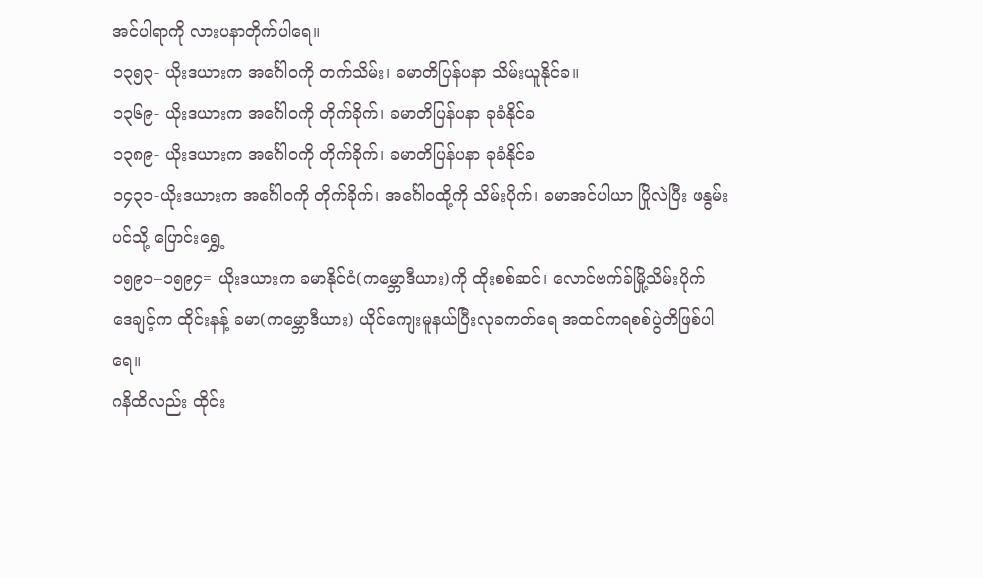အင်ပါရာကို လားပနာတိုက်ပါရေ။
၁၃၅၃- ယိုးဒယားက အင်္ဂေါဝကို တက်သိမ်း၊ ခမာတိပြန်ပနာ သိမ်းယူနိုင်ခ။
၁၃၆၉- ယိုးဒယားက အင်္ဂေါဝကို တိုက်ခိုက်၊ ခမာတိပြန်ပနာ ခုခံနိုင်ခ
၁၃၈၉- ယိုးဒယားက အင်္ဂေါဝကို တိုက်ခိုက်၊ ခမာတိပြန်ပနာ ခုခံနိုင်ခ
၁၄၃၁-ယိုးဒယားက အင်္ဂေါဝကို တိုက်ခိုက်၊ အင်္ဂေါဝထို့ကို သိမ်းပိုက်၊ ခမာအင်ပါယာ ပြိုလဲပြီး ဖနွမ်းပင်သို့ ပြောင်းရွှေ့
၁၅၉၁–၁၅၉၄= ယိုးဒယားက ခမာနိုင်ငံ(ကမ္ဘောဒီယား)ကို ထိုးစစ်ဆင်၊ လောင်ဗက်ခ်မြို့သိမ်းပိုက်
ဒေချင့်က ထိုင်းနန့် ခမာ(ကမ္ဘောဒီယား) ယိုင်ကျေးမူနယ်ပြီးလုခကတ်ရေ အထင်ကရစစ်ပွဲတိဖြစ်ပါရေ။
ဂနိထိလည်း ထိုင်း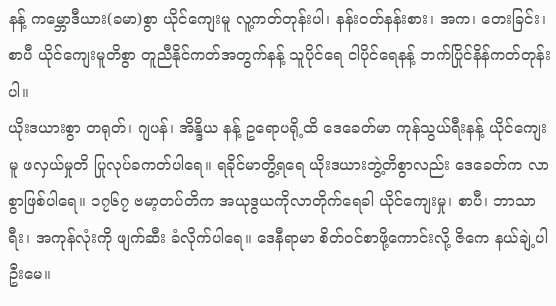နန့် ကမ္ဘောဒီယား(ခမာ)စွာ ယိုင်ကျေးမူ လူ့ကတ်တုန်းပါ၊ နန်းဝတ်နန်းစား၊ အက၊ တေးခြင်း၊ စာပီ ယိုင်ကျေးမူတိစွာ တူညီနိုင်ကတ်အတွက်နန့် သူပိုင်ရေ ငါပိုင်ရေနန့် ဘက်ပြိုင်နိန်ကတ်တုန်းပါ။
ယိုးဒယားစွာ တရုတ်၊ ဂျပန်၊ အိန္ဒိယ နန့် ဥရောပရို့ထိ ဒေခေတ်မာ ကုန်သွယ်ရီးနန့် ယိုင်ကျေးမူ ဖလှယ်မှုတိ ပြုလုပ်ခကတ်ပါရေ။ ရခိုင်မာတွိ့ရရေ ယိုးဒယားဘွဲ့တိစွာလည်း ဒေခေတ်က လာစွာဖြစ်ပါရေ။ ၁၇၆၇ ဗမာ့တပ်တိက အယုဒွယကိုလာတိုက်ရေခါ ယိုင်ကျေးမှု၊ စာပီ၊ ဘာသာရီး၊ အကုန်လုံးကို ဖျက်ဆီး ခံလိုက်ပါရေ။ ဒေနီရာမာ စိတ်ဝင်စာဖို့ကောင်းလို့ ဇိကေ နယ်ချဲ့ပါဦးမေ။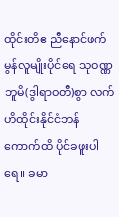ထိုင်းတိဧ ညီနောင်ဖက်မွန်လူမျိုးပိုင်ရေ သုဝဏ္ဏဘူမိ(ဒွါရာဝတီ)စွာ လက်ဟိထိုင်းနိုင်ငံဘန်ကောက်ထိ ပိုင်ခဖူးပါရေ။ ခမာ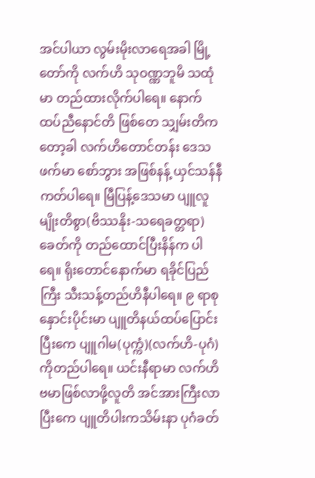အင်ပါယာ လွမ်းမိုးလာရေအခါ မြို့တော်ကို လက်ဟိ သုဝဏ္ဏဘူမိ သထုံ မာ တည်ထားလိုက်ပါရေ။ နောက်ထပ်ညီနောင်တိ ဖြစ်တေ သျှမ်းတိကတော့ခါ လက်ဟိတောင်တန်း ဒေသဖက်မာ စော်ဘွား အဖြစ်နန့် ယှင်သန်နီကတ်ပါရေ။ မြီပြန့်ဒေသမာ ပျူလူမျိုးတိစွာ(ဗိဿနိုး-သရေခတ္တရာ)ခေတ်ကို တည်ထောင်ပြီးနိန်က ပါရေ။ ရိုးတောင်နောက်မာ ရခိုင်ပြည်ကြီး သီးသန့်တည်ဟိနီပါရေ။ ၉ ရာစုနှောင်းပိုင်းမာ ပျူတိနယ်ထပ်ပြောင်းပြီးကေ ပျူဂါမ(ပုက္ကံ)(လက်ဟိ-ပုဂံ) ကိုတည်ပါရေ။ ယင်းနီရာမာ လက်ဟိဗမာဖြစ်လာဖို့လူတိ အင်အားကြီးလာပြီးကေ ပျူတိပါးကသိမ်းနာ ပုဂံခတ်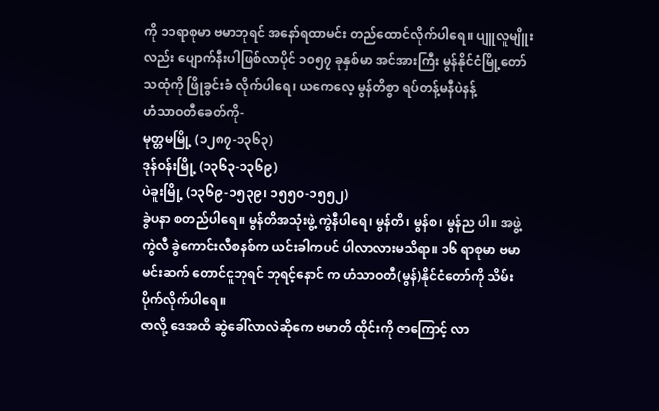ကို ၁၁ရာစုမာ ဗမာဘုရင် အနော်ရထာမင်း တည်ထောင်လိုက်ပါရေ။ ပျူလူမျိူးလည်း ပျောက်နီးပါဖြစ်လာပိုင် ၁၀၅၇ ခုနှစ်မာ အင်အားကြီး မွန်နိုင်ငံမြို့တော် သထုံကို ဖြိုခွင်းခံ လိုက်ပါရေ၊ ယကေလေ့ မွန်တိစွာ ရပ်တန့်မနီပဲနန့်
ဟံသာဝတီခေတ်ကို-
မုတ္တမမြို့ (၁၂၈၇-၁၃၆၃)
ဒုန်ဝန်းမြို့ (၁၃၆၃-၁၃၆၉)
ပဲခူးမြို့ (၁၃၆၉-၁၅၃၉၊ ၁၅၅၀-၁၅၅၂)
ခွဲပနာ စတည်ပါရေ။ မွန်တိအသုံးဖွဲ့ ကွဲနီပါရေ၊ မွန်တိ၊ မွန်စ၊ မွန်ည ပါ။ အဖွဲ့ကွဲလီ ခွဲကောင်းလီစနစ်က ယင်းခါကပင် ပါလာလားမသိရာ။ ၁၆ ရာစုမာ ဗမာမင်းဆက် တောင်ငူဘုရင် ဘုရင့်နောင် က ဟံသာဝတီ(မွန်)နိုင်ငံတော်ကို သိမ်းပိုက်လိုက်ပါရေ။
ဇာလို့ ဒေအထိ ဆွဲခေါ်လာလဲဆိုကေ ဗမာတိ ထိုင်းကို ဇာကြောင့် လာ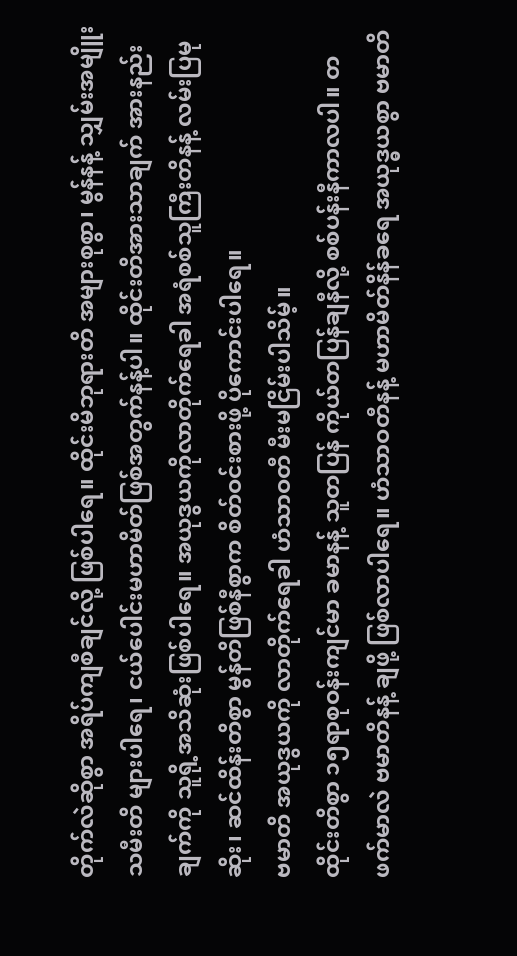တိုက်လဲဆိုစွာ အရိပ်ကျစီချင်လို့ ဖြစ်ပါရေ။ ထိုင်းမိဘုရားတိ အများစုစွာ၊ မွန်နန့် သျှမ်းအမျိူးသမီးတိ များပါရေ၊ ငယ်ပေါင်းမဟာမိတ်ဖြစ်အတွက်နန့်ပါ။ ထိုင်းတိအားသာချက် အားနည်းချက်ကို သူရို့အသိဆုံးဖြစ်ပါရေ။ အယုဒွယကိုလာတိုက်ရေခါ အရံစစ်သူကြီးတိနန့် လမ်းပြမုဆိုး၊ ဆင်ထိန်းတိစွာ မွန်တိဖြစ်နီစွာက စိတ်ဝင်းစားဖို့ ပိုကောင်းပါရေ။
ဗမာတိ အယုဒွယကို လာတိုက်ရေခါ ဟံသာဝတီ မီးမငြိမ်းပါသိမ့်။
ထိုင်းတိစွာ ၁၅ရာစုဝန်းကျင်မာ ခမာနန့် သူတပြန် ကိုယ်တပြန်ချနီလို့ စစ်ပန်းနီကာလပါ။ တဖက်မာလဲ ဗမာတိနန့် ချဖို့ ဖြစ်လာပါရေ။ ဟံသာဝတီနန့် မဟာမိတ်နိန်ခရေ အယုဒ္ဓယစွာ ဗမာတိ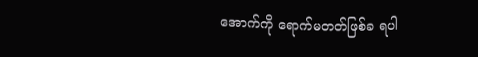အောက်ကို ရောက်မတတ်ဖြစ်ခ ရပါ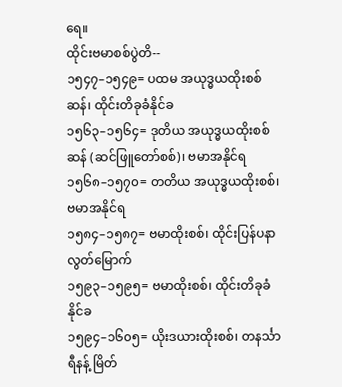ရေ။
ထိုင်းဗမာစစ်ပွဲတိ--
၁၅၄၇–၁၅၄၉= ပထမ အယုဒ္ဓယထိုးစစ်ဆန်၊ ထိုင်းတိခုခံနိုင်ခ
၁၅၆၃–၁၅၆၄= ဒုတိယ အယုဒ္ဓယထိုးစစ်ဆန် (ဆင်ဖြူတော်စစ်)၊ ဗမာအနိုင်ရ
၁၅၆၈–၁၅၇၀= တတိယ အယုဒ္ဓယထိုးစစ်၊ ဗမာအနိုင်ရ
၁၅၈၄–၁၅၈၇= ဗမာထိုးစစ်၊ ထိုင်းပြန်ပနာ လွတ်မြောက်
၁၅၉၃–၁၅၉၅= ဗမာထိုးစစ်၊ ထိုင်းတိခုခံနိုင်ခ
၁၅၉၄–၁၆၀၅= ယိုးဒယားထိုးစစ်၊ တနင်္သာရီနန့် မြိတ်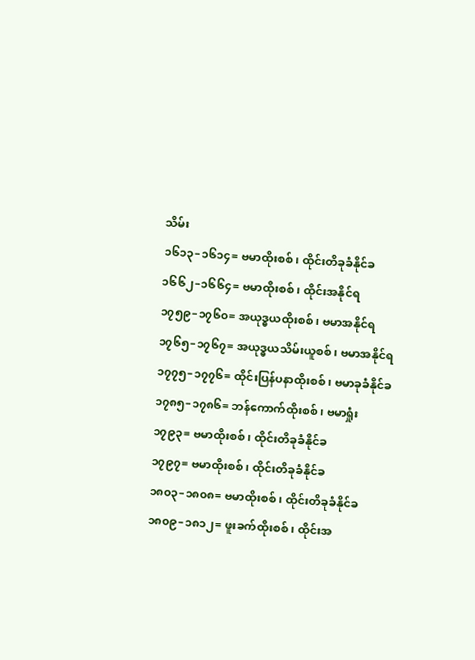သိမ်း
၁၆၁၃–၁၆၁၄= ဗမာထိုးစစ်၊ ထိုင်းတိခုခံနိုင်ခ
၁၆၆၂–၁၆၆၄= ဗမာထိုးစစ်၊ ထိုင်းအနိုင်ရ
၁၇၅၉–၁၇၆၀= အယုဒ္ဓယထိုးစစ်၊ ဗမာအနိုင်ရ
၁၇၆၅–၁၇၆၇= အယုဒ္ဓယသိမ်းယူစစ်၊ ဗမာအနိုင်ရ
၁၇၇၅–၁၇၇၆= ထိုင်းပြန်ပနာထိုးစစ်၊ ဗမာခုခံနိုင်ခ
၁၇၈၅–၁၇၈၆= ဘန်ကောက်ထိုးစစ်၊ ဗမာရှုံး
၁၇၉၃= ဗမာထိုးစစ်၊ ထိုင်းတိခုခံနိုင်ခ
၁၇၉၇= ဗမာထိုးစစ်၊ ထိုင်းတိခုခံနိုင်ခ
၁၈၀၃–၁၈၀၈= ဗမာထိုးစစ်၊ ထိုင်းတိခုခံနိုင်ခ
၁၈၀၉–၁၈၁၂= ဖူးခက်ထိုးစစ်၊ ထိုင်းအ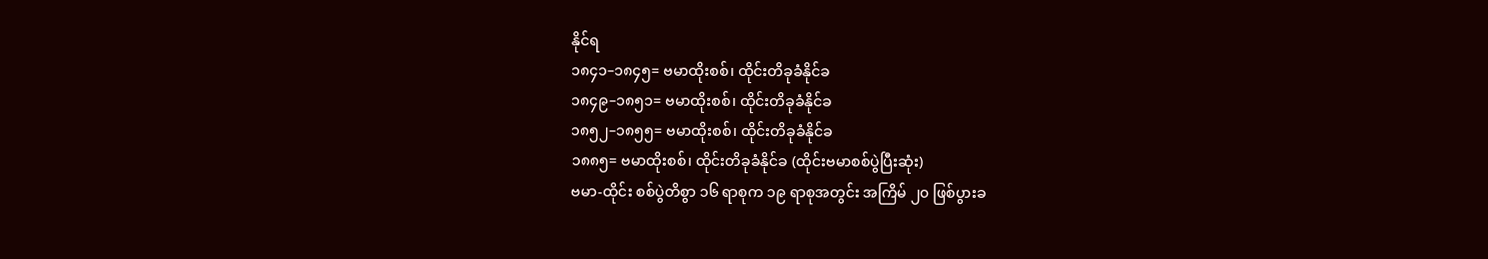နိုင်ရ
၁၈၄၁–၁၈၄၅= ဗမာထိုးစစ်၊ ထိုင်းတိခုခံနိုင်ခ
၁၈၄၉–၁၈၅၁= ဗမာထိုးစစ်၊ ထိုင်းတိခုခံနိုင်ခ
၁၈၅၂–၁၈၅၅= ဗမာထိုးစစ်၊ ထိုင်းတိခုခံနိုင်ခ
၁၈၈၅= ဗမာထိုးစစ်၊ ထိုင်းတိခုခံနိုင်ခ (ထိုင်းဗမာစစ်ပွဲပြီးဆုံး)
ဗမာ-ထိုင်း စစ်ပွဲတိစွာ ၁၆ ရာစုက ၁၉ ရာစုအတွင်း အကြိမ် ၂၀ ဖြစ်ပွားခ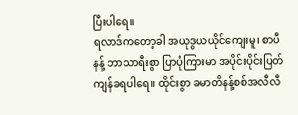ပြီးပါရေ။
ရလာဒ်ကတော့ခါ အယုဒွယယိုင်ကျေးမူ၊ စာပီ နန့် ဘာသာရီးစွာ ပြာပုံကြားမာ အပိုင်းပိုင်းပြတ်ကျန်ခရပါရေ။ ထိုင်းစွာ ခမာတိနန့်စစ်အလီလီ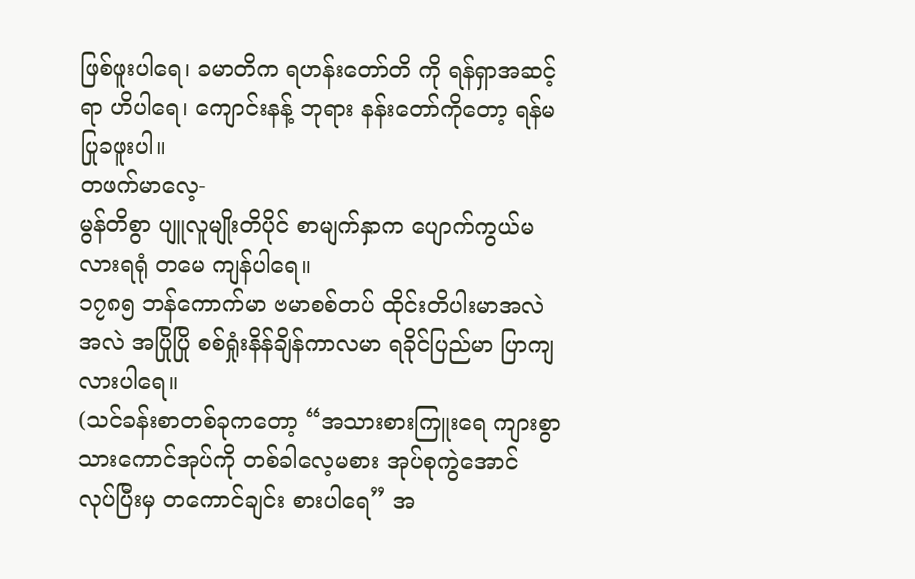ဖြစ်ဖူးပါရေ၊ ခမာတိက ရဟန်းတော်တိ ကို ရန်ရှာအဆင့်ရာ ဟိပါရေ၊ ကျောင်းနန့် ဘုရား နန်းတော်ကိုတော့ ရန်မပြုခဖူးပါ။
တဖက်မာလေ့-
မွန်တိစွာ ပျူလူမျိုးတိပိုင် စာမျက်နှာက ပျောက်ကွယ်မလားရရုံ တမေ ကျန်ပါရေ။
၁၇၈၅ ဘန်ကောက်မာ ဗမာစစ်တပ် ထိုင်းတိပါးမာအလဲအလဲ အပြိုပြို စစ်ရှုံးနိန်ချိန်ကာလမာ ရခိုင်ပြည်မာ ပြာကျလားပါရေ။
(သင်ခန်းစာတစ်ခုကတော့ “အသားစားကြူးရေ ကျားစွာ သားကောင်အုပ်ကို တစ်ခါလေ့မစား အုပ်စုကွဲအောင် လုပ်ပြီးမှ တကောင်ချင်း စားပါရေ” အ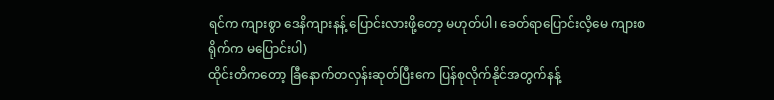ရင်က ကျားစွာ ဒေနိကျားနန့် ပြောင်းလားဖို့တော့ မဟုတ်ပါ၊ ခေတ်ရာပြောင်းလိ့မေ ကျားစရိုက်က မပြောင်းပါ)
ထိုင်းတိကတော့ ခြီနောက်တလှန်းဆုတ်ပြီးကေ ပြန်စုလိုက်နိုင်အတွက်နန့်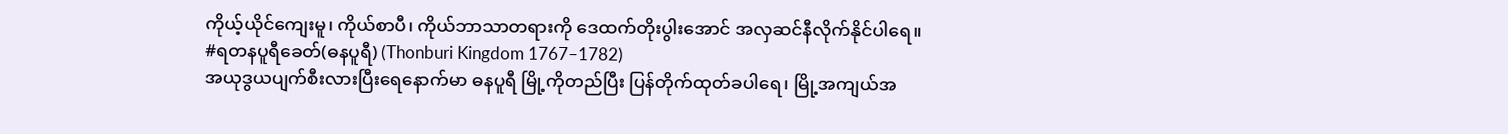ကိုယ့်ယိုင်ကျေးမူ၊ ကိုယ်စာပီ၊ ကိုယ်ဘာသာတရားကို ဒေထက်တိုးပွါးအောင် အလှဆင်နီလိုက်နိုင်ပါရေ။
#ရတနပူရီခေတ်(ဓနပူရီ) (Thonburi Kingdom 1767–1782)
အယုဒွယပျက်စီးလားပြီးရေနောက်မာ ဓနပူရီ မြို့ကိုတည်ပြီး ပြန်တိုက်ထုတ်ခပါရေ၊ မြို့အကျယ်အ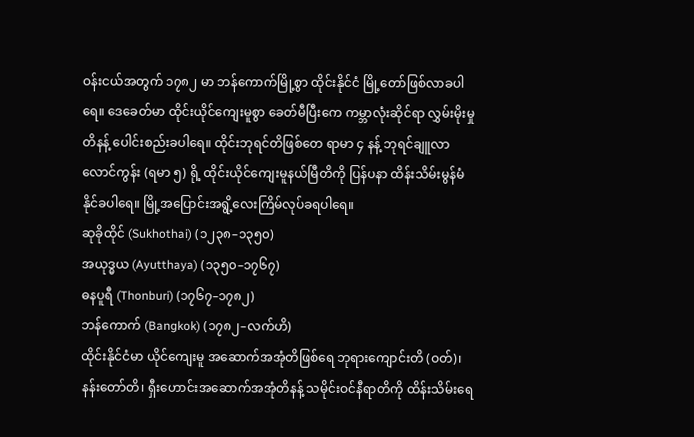ဝန်းငယ်အတွက် ၁၇၈၂ မာ ဘန်ကောက်မြို့စွာ ထိုင်းနိုင်ငံ မြို့တော်ဖြစ်လာခပါရေ။ ဒေခေတ်မာ ထိုင်းယိုင်ကျေးမူစွာ ခေတ်မီပြီးကေ ကမ္ဘာလုံးဆိုင်ရာ လွှမ်းမိုးမှုတိနန့် ပေါင်းစည်းခပါရေ။ ထိုင်းဘုရင်တိဖြစ်တေ ရာမာ ၄ နန့် ဘုရင်ချူလာလောင်ကွန်း (ရမာ ၅) ရို့ ထိုင်းယိုင်ကျေးမူနယ်မြီတိကို ပြန်ပနာ ထိန်းသိမ်းမွန်မံနိုင်ခပါရေ။ မြို့အပြောင်းအရွိ့လေးကြိမ်လုပ်ခရပါရေ။
ဆုခိုထိုင် (Sukhothai) (၁၂၃၈–၁၃၅၀)
အယုဒ္ဓယ (Ayutthaya) (၁၃၅၀–၁၇၆၇)
ဓနပူရီ (Thonburi) (၁၇၆၇–၁၇၈၂)
ဘန်ကောက် (Bangkok) (၁၇၈၂–လက်ဟိ)
ထိုင်းနိုင်ငံမာ ယိုင်ကျေးမူ အဆောက်အအုံတိဖြစ်ရေ ဘုရားကျောင်းတိ (ဝတ်)၊ နန်းတော်တိ၊ ရှီးဟောင်းအဆောက်အအုံတိနန့် သမိုင်းဝင်နီရာတိကို ထိန်းသိမ်းရေ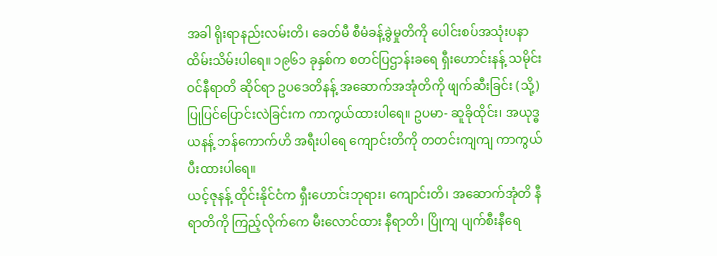အခါ ရိုးရာနည်းလမ်းတိ၊ ခေတ်မီ စီမံခန့်ခွဲမှုတိကို ပေါင်းစပ်အသုံးပနာ ထိမ်းသိမ်းပါရေ။ ၁၉၆၁ ခုနှစ်က စတင်ပြဌာန်းခရေ ရှီးဟောင်းနန့် သမိုင်းဝင်နီရာတိ ဆိုင်ရာ ဥပဒေတိနန့် အဆောက်အအုံတိကို ဖျက်ဆီးခြင်း (သို့) ပြုပြင်ပြောင်းလဲခြင်းက ကာကွယ်ထားပါရေ။ ဥပမာ- ဆူခိုထိုင်း၊ အယုဒ္ဓယနန့် ဘန်ကောက်ဟိ အရီးပါရေ ကျောင်းတိကို တတင်းကျကျ ကာကွယ်ပီးထားပါရေ။
ယင့်ဇုနန့် ထိုင်းနိုင်ငံက ရှီးဟောင်းဘုရား၊ ကျောင်းတိ၊ အဆောက်အုံတိ နီရာတိကို ကြည့်လိုက်ကေ မီးလောင်ထား နီရာတိ၊ ပြိုကျ ပျက်စီးနီရေ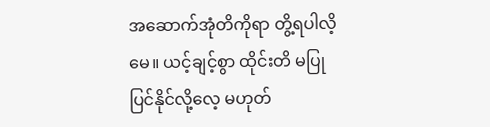အဆောက်အုံတိကိုရာ တွိ့ရပါလိ့မေ။ ယင့်ချင့်စွာ ထိုင်းတိ မပြုပြင်နိုင်လို့လေ့ မဟုတ်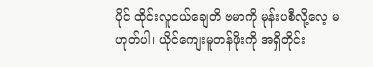ပိုင် ထိုင်းလူငယ်ချေတိ ဗမာကို မုန်းပစီလို့လေ့ မဟုတ်ပါ၊ ယိုင်ကျေးမူတန်ဖိုးကို အရှိတိုင်း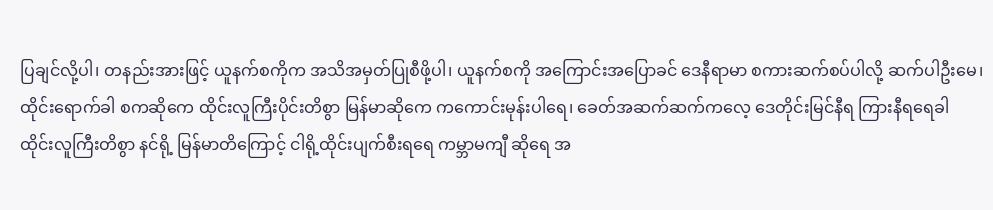ပြချင်လို့ပါ၊ တနည်းအားဖြင့် ယူနက်စကိုက အသိအမှတ်ပြုစီဖို့ပါ၊ ယူနက်စကို အကြောင်းအပြောခင် ဒေနီရာမာ စကားဆက်စပ်ပါလို့ ဆက်ပါဦးမေ၊
ထိုင်းရောက်ခါ စကဆိုကေ ထိုင်းလူကြီးပိုင်းတိစွာ မြန်မာဆိုကေ ကကောင်းမုန်းပါရေ၊ ခေတ်အဆက်ဆက်ကလေ့ ဒေတိုင်းမြင်နီရ ကြားနီရရေခါ ထိုင်းလူကြီးတိစွာ နင်ရို့ မြန်မာတိကြောင့် ငါရို့ထိုင်းပျက်စီးရရေ ကမ္ဘာမကျီ ဆိုရေ အ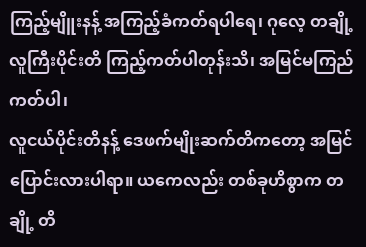ကြည့်မျိူးနန့် အကြည့်ခံကတ်ရပါရေ၊ ဂုလေ့ တချို့ လူကြီးပိုင်းတိ ကြည့်ကတ်ပါတုန်းသိ၊ အမြင်မကြည်ကတ်ပါ၊
လူငယ်ပိုင်းတိနန့် ဒေဖက်မျိုးဆက်တိကတော့ အမြင်ပြောင်းလားပါရာ။ ယကေလည်း တစ်ခုဟိစွာက တချို့ တိ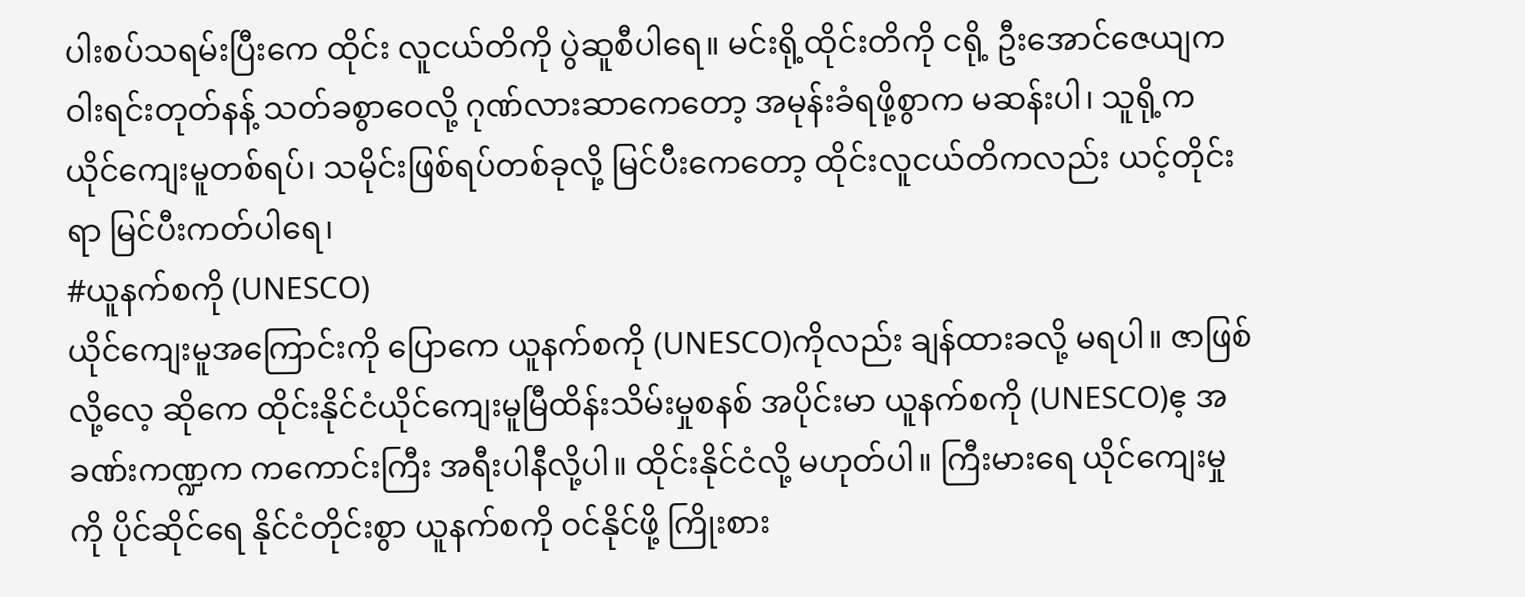ပါးစပ်သရမ်းပြီးကေ ထိုင်း လူငယ်တိကို ပွဲဆူစီပါရေ။ မင်းရို့ထိုင်းတိကို ငရို့ ဦးအောင်ဇေယျက ဝါးရင်းတုတ်နန့် သတ်ခစွာဝေလို့ ဂုဏ်လားဆာကေတော့ အမုန်းခံရဖို့စွာက မဆန်းပါ၊ သူရို့က ယိုင်ကျေးမူတစ်ရပ်၊ သမိုင်းဖြစ်ရပ်တစ်ခုလို့ မြင်ပီးကေတော့ ထိုင်းလူငယ်တိကလည်း ယင့်တိုင်းရာ မြင်ပီးကတ်ပါရေ၊
#ယူနက်စကို (UNESCO)
ယိုင်ကျေးမူအကြောင်းကို ပြောကေ ယူနက်စကို (UNESCO)ကိုလည်း ချန်ထားခလို့ မရပါ။ ဇာဖြစ်လို့လေ့ ဆိုကေ ထိုင်းနိုင်ငံယိုင်ကျေးမူမြီထိန်းသိမ်းမှုစနစ် အပိုင်းမာ ယူနက်စကို (UNESCO)ဧ့ အခဏ်းကဏ္ဍက ကကောင်းကြီး အရီးပါနီလို့ပါ။ ထိုင်းနိုင်ငံလို့ မဟုတ်ပါ။ ကြီးမားရေ ယိုင်ကျေးမှုကို ပိုင်ဆိုင်ရေ နိုင်ငံတိုင်းစွာ ယူနက်စကို ဝင်နိုင်ဖို့ ကြိုးစား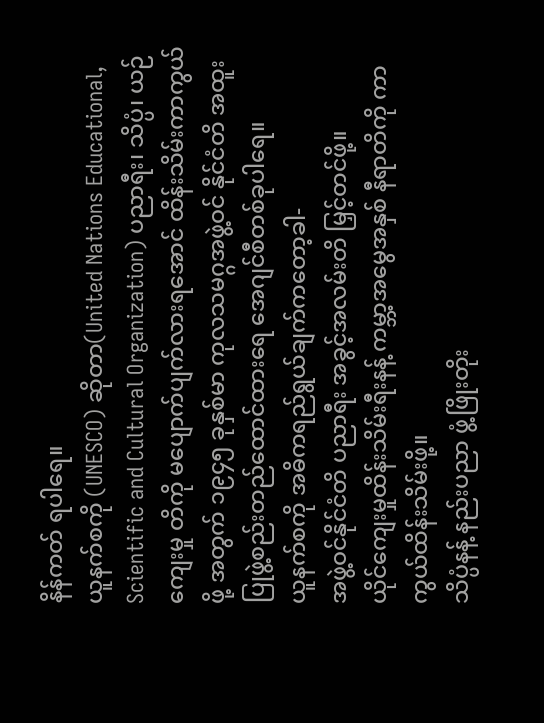နိန်ကတ် ရပါရေ။
ယူနက်စကို (UNESCO) ဆိုတာ(United Nations Educational, Scientific and Cultural Organization) ပညာရီး၊ သိပ္ပံ၊ ယဉ်ကျေးမှု တိကို မပျောက်ပျက်လားရအောင် ထိန်းသိမ်းကာကွယ်ဖို့ အတွက် ၁၉၄၅ ခုနှစ်မာ ကုလသမဂ္ဂအဖွဲ့ဝင် နိုင်ငံတိ အထူးပြုဖွဲ့စည်းတည်ထောင်ထားရေ အေဂျင်စီတစ်ခုပါရေ။
ယူနက်စကို အဓိကရည်ရွယ်ချက်ကတော့ခါ-
အဖွဲ့ဝင်နိုင်ငံတိ ပညာရီး အခွင့်အလမ်းတိ မြှင့်တင်ဖို့။
ယိုင်ကျေးမှုထိန်းသိမ်းရီးနန့် ကမ္ဘာ့အမွေအနှစ် နီရာတိကို ကာကွယ်ထိန်းသိမ်းဖို့။
သိပ္ပံနန့် နည်းပညာ ဖွံ့ဖြိုးတိုး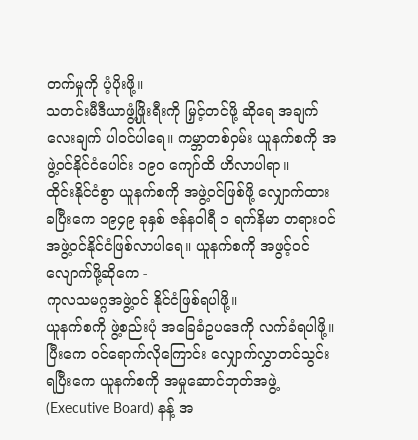တက်မှုကို ပံ့ပိုးဖို့။
သတင်းမီဒီယာဖွံ့ဖြိုးရီးကို မြှင့်တင်ဖို့ ဆိုရေ အချက်လေးချက် ပါဝင်ပါရေ။ ကမ္ဘာတစ်ဝှမ်း ယူနက်စကို အဖွဲ့ဝင်နိုင်ငံပေါင်း ၁၉၀ ကျော်ထိ ဟိလာပါရာ။
ထိုင်းနိုင်ငံစွာ ယူနက်စကို အဖွဲ့ဝင်ဖြစ်ဖို့ လျှောက်ထားခပြီးကေ ၁၉၄၉ ခုနှစ် ဇန်နဝါရီ ၁ ရက်နိမာ တရားဝင် အဖွဲ့ဝင်နိုင်ငံဖြစ်လာပါရေ။ ယူနက်စကို အဖွင့်ဝင်လျောက်ဖို့ဆိုကေ -
ကုလသမဂ္ဂအဖွဲ့ဝင် နိုင်ငံဖြစ်ရပါဖို့။
ယူနက်စကို ဖွဲ့စည်းပုံ အခြေခံဥပဒေကို လက်ခံရပါဖို့။
ပြီးကေ ဝင်ရောက်လိုကြောင်း လျှောက်လွှာတင်သွင်းရပြီးကေ ယူနက်စကို အမှုဆောင်ဘုတ်အဖွဲ့ (Executive Board) နန့် အ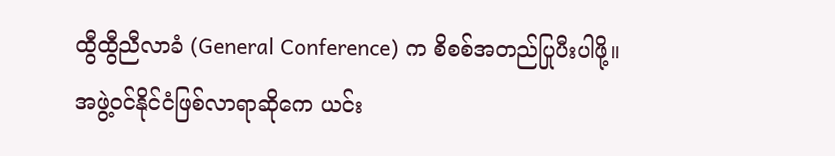ထွီထွီညီလာခံ (General Conference) က စိစစ်အတည်ပြုပီးပါဖို့။
အဖွဲ့ဝင်နိုင်ငံဖြစ်လာရာဆိုကေ ယင်း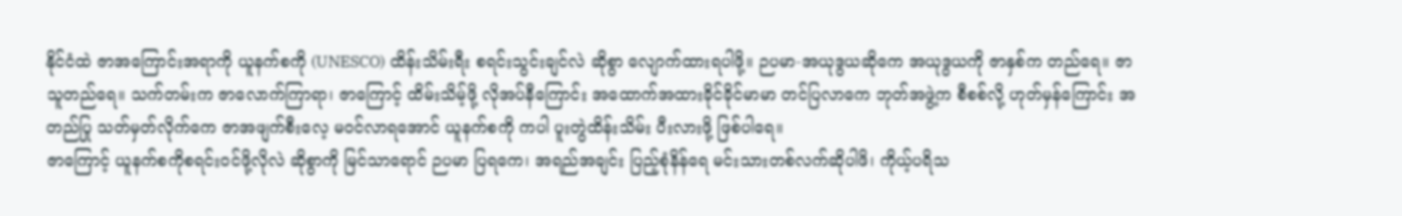နိုင်ငံထဲ ဇာအကြောင်းအရာကို ယူနက်စကို (UNESCO) ထိန်းသိမ်းရီး စရင်းသွင်းချင်လဲ ဆိုစွာ လျောက်ထားရပါဖို့။ ဉပမာ-အယုဒွယဆိုကေ အယုဒွယကို ဇာနှစ်က တည်ရေ။ ဇာသူတည်ရေ။ သက်တမ်းက ဇာလောက်ကြာရာ၊ ဇာကြောင့် ထိမ်းသိမ့်ဖို့ လိုအပ်နီကြောင်း အထောက်အထားခိုင်ခိုင်မာမာ တင်ပြလာကေ ဘုတ်အဖွဲ့က စီစစ်လို့ ဟုတ်မှန်ကြောင်း အတည်ပြု သတ်မှတ်လိုက်ကေ ဇာအဖျက်စီးလေ့ မဝင်လာရအောင် ယူနက်စကို ကပါ ပူးတွဲထိန်းသိမ်း ပီးလားဖို့ ဖြစ်ပါရေ။
ဇာကြောင့် ယူနက်စကိုစရင်းဝင်ဖို့လိုလဲ ဆိုစွာကို မြင်သာရောင် ဉပမာ ပြရကေ၊ အရည်အချင်း ပြည့်စုံနိန်ရေ မင်းသားတစ်လက်ဆိုပါဖိ၊ ကိုယ့်ပရိသ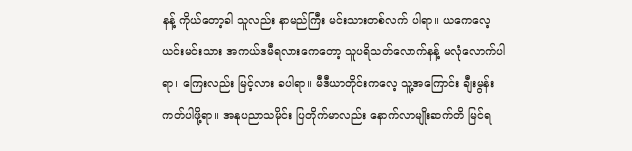နန့် ကိုယ်တော့ခါ သူလည်း နာမည်ကြီး မင်းသားတစ်လက် ပါရာ။ ယကေလေ့ ယင်းမင်းသား အကယ်ဒမီရလားကေတော့ သူပရိသတ်လောက်နန့် မလုံလောက်ပါရာ၊ ကြေးလည်း မြင့်လား ခပါရာ။ မီဒီယာတိုင်းကလေ့ သူ့အကြောင်း ချီးမွန်း ကတ်ပါဖို့ရာ။ အနုပညာသမိုင်း ပြတိုက်မာလည်း နောက်လာမျိုးဆက်တိ မြင်ရ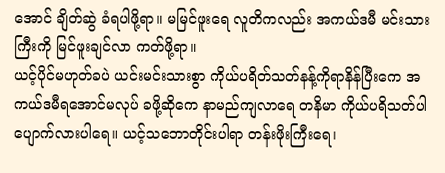အောင် ချိတ်ဆွဲ ခံရပါဖို့ရာ။ မမြင်ဖူးရေ လူတိကလည်း အကယ်ဒမီ မင်းသားကြီးကို မြင်ဖူးချင်လာ ကတ်ဖို့ရာ။
ယင့်ပိုင်မဟုတ်ခပဲ ယင်းမင်းသားစွာ ကိုယ်ပရိတ်သတ်နန့်ကိုရာနိန်ပြီးကေ အကယ်ဒမီရအောင်မလုပ် ခဖို့ဆိုကေ နာမည်ကျလာရေ တနိမာ ကိုယ်ပရိသတ်ပါ ပျောက်လားပါရေ။ ယင့်သဘောတိုင်းပါရာ တန်းဖိုးကြီးရေ၊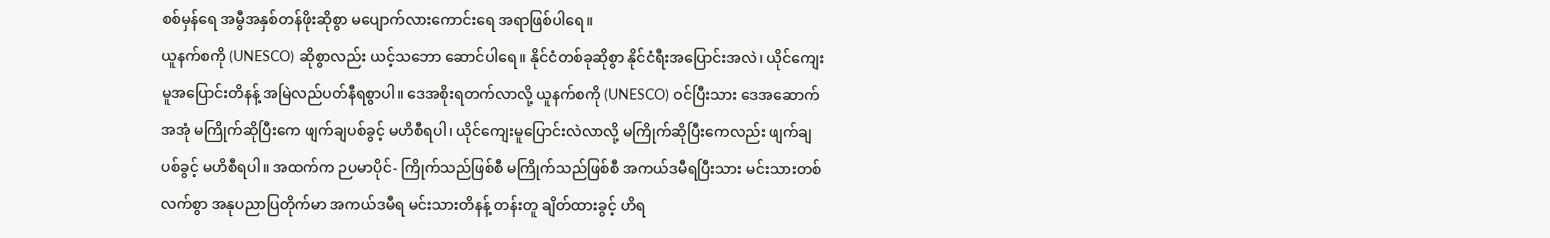စစ်မှန်ရေ အမွီအနှစ်တန်ဖိုးဆိုစွာ မပျောက်လားကောင်းရေ အရာဖြစ်ပါရေ။
ယူနက်စကို (UNESCO) ဆိုစွာလည်း ယင့်သဘော ဆောင်ပါရေ။ နိုင်ငံတစ်ခုဆိုစွာ နိုင်ငံရီးအပြောင်းအလဲ၊ ယိုင်ကျေးမူအပြောင်းတိနန့် အမြဲလည်ပတ်နီရစွာပါ။ ဒေအစိုးရတက်လာလို့ ယူနက်စကို (UNESCO) ဝင်ပြီးသား ဒေအဆောက်အအုံ မကြိုက်ဆိုပြီးကေ ဖျက်ချပစ်ခွင့် မဟိစီရပါ၊ ယိုင်ကျေးမူပြောင်းလဲလာလို့ မကြိုက်ဆိုပြီးကေလည်း ဖျက်ချပစ်ခွင့် မဟိစီရပါ။ အထက်က ဉပမာပိုင်- ကြိုက်သည်ဖြစ်စီ မကြိုက်သည်ဖြစ်စီ အကယ်ဒမီရပြီးသား မင်းသားတစ်လက်စွာ အနုပညာပြတိုက်မာ အကယ်ဒမီရ မင်းသားတိနန့် တန်းတူ ချိတ်ထားခွင့် ဟိရ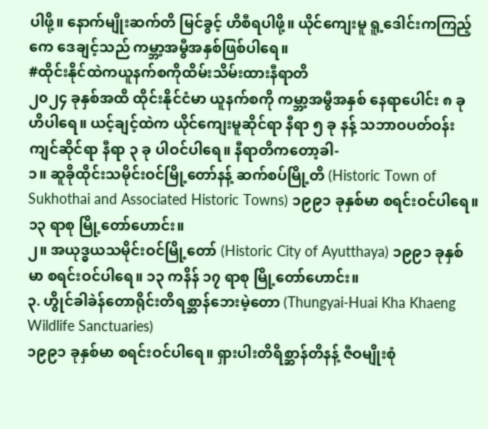ပါဖို့။ နောက်မျိုးဆက်တိ မြင်ခွင့် ဟိစီရပါဖို့။ ယိုင်ကျေးမူ ရူ့ဒေါင်းကကြည့်ကေ ဒေချင့်သည် ကမ္ဘာ့အမွီအနှစ်ဖြစ်ပါရေ။
#ထိုင်းနိုင်ထဲကယူနက်စကိုထိမ်းသိမ်းထားနီရာတိ
၂၀၂၄ ခုနှစ်အထိ ထိုင်းနိုင်ငံမာ ယူနက်စကို ကမ္ဘာ့အမွီအနှစ် နေရာပေါင်း ၈ ခု ဟိပါရေ။ ယင့်ချင့်ထဲက ယိုင်ကျေးမူဆိုင်ရာ နီရာ ၅ ခု နန့် သဘာဝပတ်ဝန်းကျင်ဆိုင်ရာ နီရာ ၃ ခု ပါဝင်ပါရေ။ နီရာတိကတော့ခါ-
၁။ ဆူခိုထိုင်းသမိုင်းဝင်မြို့တော်နန့် ဆက်စပ်မြို့တိ (Historic Town of Sukhothai and Associated Historic Towns) ၁၉၉၁ ခုနှစ်မာ စရင်းဝင်ပါရေ။ ၁၃ ရာစု မြို့တော်ဟောင်း။
၂။ အယုဒ္ဓယသမိုင်းဝင်မြို့တော် (Historic City of Ayutthaya) ၁၉၉၁ ခုနှစ်မာ စရင်းဝင်ပါရေ။ ၁၃ ကနိန် ၁၇ ရာစု မြို့တော်ဟောင်း။
၃. ဟွိုင်ခါခဲန်တောရိုင်းတိရစ္ဆာန်ဘေးမဲ့တော (Thungyai-Huai Kha Khaeng Wildlife Sanctuaries)
၁၉၉၁ ခုနှစ်မာ စရင်းဝင်ပါရေ။ ရှားပါးတိရိစ္ဆာန်တိနန့် ဇီဝမျိုးစုံ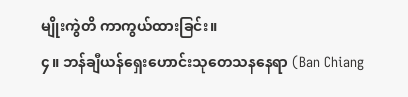မျိုးကွဲတိ ကာကွယ်ထားခြင်း။
၄။ ဘန်ချီယန်ရှေးဟောင်းသုတေသနနေရာ (Ban Chiang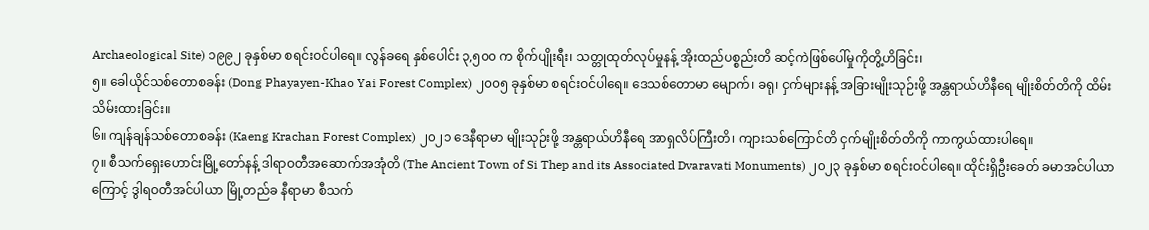Archaeological Site) ၁၉၉၂ ခုနှစ်မာ စရင်းဝင်ပါရေ။ လွန်ခရေ နှစ်ပေါင်း ၃,၅၀၀ က စိုက်ပျိုးရီး၊ သတ္တုထုတ်လုပ်မှုနန့် အိုးထည်ပစ္စည်းတိ ဆင့်ကဲဖြစ်ပေါ်မှုကိုတွိ့ဟိခြင်း၊
၅။ ခေါယိုင်သစ်တောစခန်း (Dong Phayayen-Khao Yai Forest Complex) ၂၀၀၅ ခုနှစ်မာ စရင်းဝင်ပါရေ။ ဒေသစ်တောမာ မျောက်၊ ခရု၊ ငှက်များနန့် အခြားမျိုးသုဉ်းဖို့ အန္တရာယ်ဟိနီရေ မျိုးစိတ်တိကို ထိမ်းသိမ်းထားခြင်း။
၆။ ကျန်ချန်သစ်တောစခန်း (Kaeng Krachan Forest Complex) ၂၀၂၁ ဒေနီရာမာ မျိုးသုဉ်းဖို့ အန္တရာယ်ဟိနီရေ အာရှလိပ်ကြီးတိ၊ ကျားသစ်ကြောင်တိ ငှက်မျိုးစိတ်တိကို ကာကွယ်ထားပါရေ။
၇။ စီသက်ရှေးဟောင်းမြို့တော်နန့် ဒါရာဝတီအဆောက်အအုံတိ (The Ancient Town of Si Thep and its Associated Dvaravati Monuments) ၂၀၂၃ ခုနှစ်မာ စရင်းဝင်ပါရေ။ ထိုင်းရှိဦးခေတ် ခမာအင်ပါယာကြောင့် ဒွါရဝတီအင်ပါယာ မြို့တည်ခ နီရာမာ စီသက်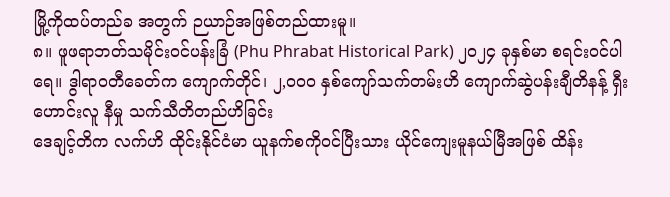မြို့ကိုထပ်တည်ခ အတွက် ဉယာဉ်အဖြစ်တည်ထားမူ။
၈။ ဖူဖရာဘတ်သမိုင်းဝင်ပန်းခြံ (Phu Phrabat Historical Park) ၂၀၂၄ ခုနှစ်မာ စရင်းဝင်ပါရေ။ ဒွါရာဝတီခေတ်က ကျောက်တိုင်၊ ၂,၀၀၀ နှစ်ကျော်သက်တမ်းဟိ ကျောက်ဆွဲပန်းချီတိနန့် ရှီးဟောင်းလူ နီမှု သက်သီတိတည်ဟိခြင်း
ဒေချင့်တိက လက်ဟိ ထိုင်းနိုင်ငံမာ ယူနက်စကိုဝင်ပြီးသား ယိုင်ကျေးမူနယ်မြီအဖြစ် ထိန်း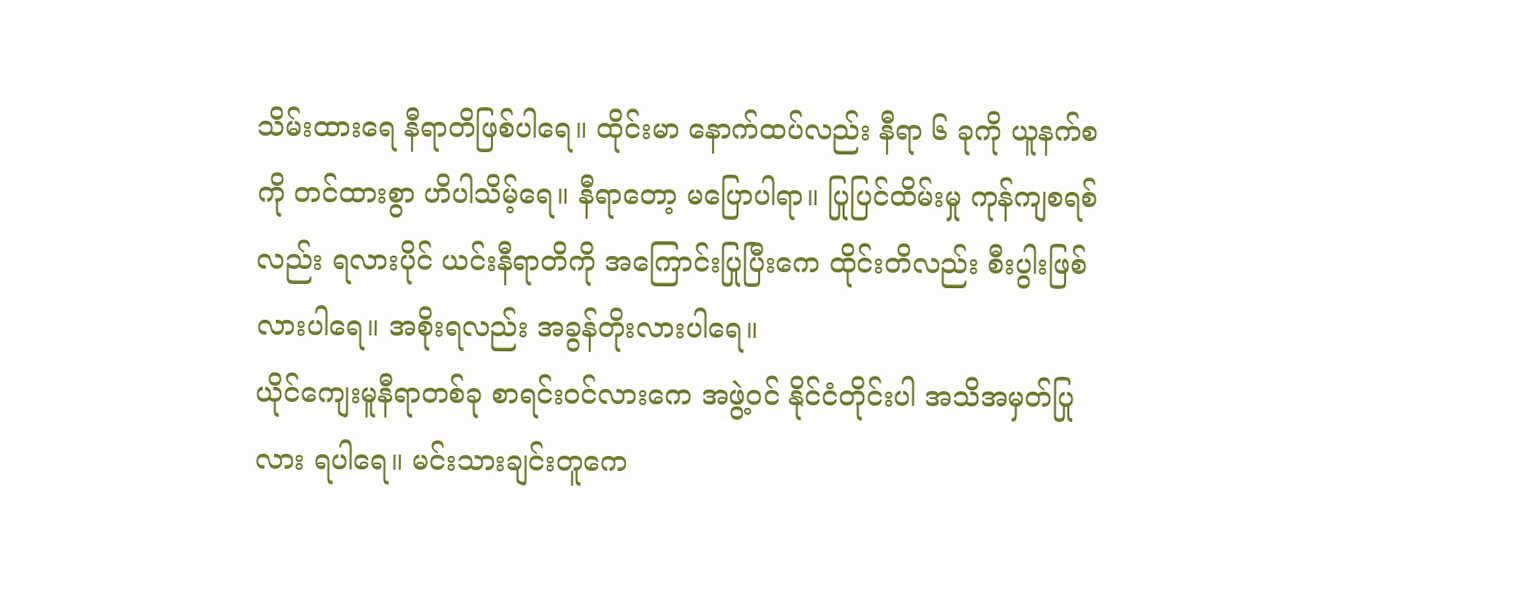သိမ်းထားရေ နီရာတိဖြစ်ပါရေ။ ထိုင်းမာ နောက်ထပ်လည်း နီရာ ၆ ခုကို ယူနက်စကို တင်ထားစွာ ဟိပါသိမ့်ရေ။ နီရာတော့ မပြောပါရာ။ ပြုပြင်ထိမ်းမှု ကုန်ကျစရစ်လည်း ရလားပိုင် ယင်းနီရာတိကို အကြောင်းပြုပြီးကေ ထိုင်းတိလည်း စီးပွါးဖြစ်လားပါရေ။ အစိုးရလည်း အခွန်တိုးလားပါရေ။
ယိုင်ကျေးမူနီရာတစ်ခု စာရင်းဝင်လားကေ အဖွဲ့ဝင် နိုင်ငံတိုင်းပါ အသိအမှတ်ပြုလား ရပါရေ။ မင်းသားချင်းတူကေ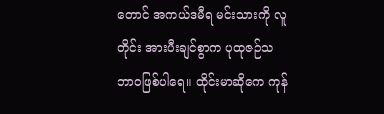တောင် အကယ်ဒမီရ မင်းသားကို လူတိုင်း အားပီးချင်စွာက ပုထုဇဉ်သဘာဝဖြစ်ပါရေ။ ထိုင်းမာဆိုကေ ကုန်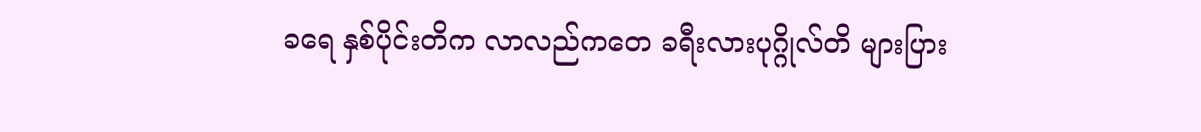ခရေ နှစ်ပိုင်းတိက လာလည်ကတေ ခရီးလားပုဂ္ဂိုလ်တိ များပြား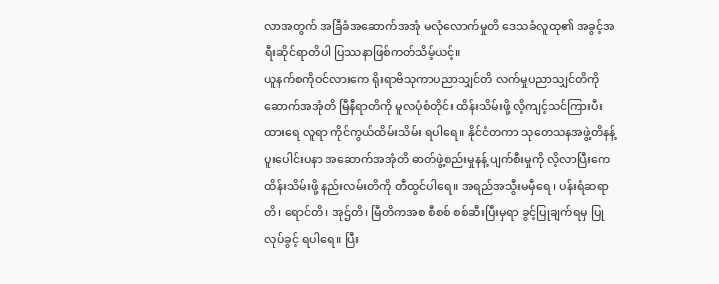လာအတွက် အခြီခံအဆောက်အအုံ မလုံလောက်မှုတိ ဒေသခံလူထု၏ အခွင့်အရီးဆိုင်ရာတိပါ ပြဿနာဖြစ်ကတ်သိမ့်ယင့်။
ယူနက်စကိုဝင်လားကေ ရိုးရာဗိသုကာပညာသျှင်တိ လက်မှုပညာသျှင်တိကို ဆောက်အအုံတိ မြီနီရာတိကို မူလပုံစံတိုင်း ထိန်းသိမ်းဖို့ လိ့ကျင့်သင်ကြားပီးထားရေ လူရာ ကိုင်ကွယ်ထိမ်းသိမ်း ရပါရေ။ နိုင်ငံတကာ သုတေသနအဖွဲ့တိနန့် ပူးပေါင်းပနာ အဆောက်အအုံတိ ဓာတ်ဖွဲ့စည်းမှုနန့် ပျက်စီးမှုကို လိ့လာပြီးကေ ထိန်းသိမ်းဖို့ နည်းလမ်းတိကို တီထွင်ပါရေ။ အရည်အသွီးမမှီရေ ၊ ပန်းရံဆရာတိ၊ ရောင်တိ၊ အုဌ်တိ၊ မြီတိကအစ စီစစ် စစ်ဆီးပြီးမှရာ ခွင့်ပြုချက်ရမှ ပြုလုပ်ခွင့် ရပါရေ။ ပြီး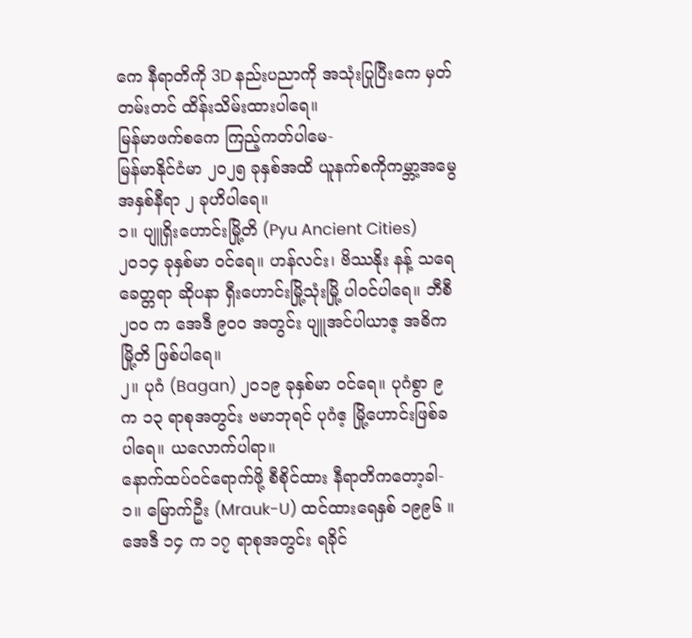ကေ နီရာတိကို 3D နည်းပညာကို အသုံးပြုပြီးကေ မှတ်တမ်းတင် ထိန်းသိမ်းထားပါရေ။
မြန်မာဖက်စကေ ကြည့်ကတ်ပါမေ-
မြန်မာနိုင်ငံမာ ၂၀၂၅ ခုနှစ်အထိ ယူနက်စကိုကမ္ဘာ့အမွေအနှစ်နီရာ ၂ ခုဟိပါရေ။
၁။ ပျူရှိးဟောင်းမြို့တိ (Pyu Ancient Cities) ၂၀၁၄ ခုနှစ်မာ ဝင်ရေ။ ဟန်လင်း၊ ဗိဿနိုး နန့် သရေခေတ္တရာ ဆိုပနာ ရှီးဟောင်းမြို့သုံးမြို့ ပါဝင်ပါရေ။ ဘီစီ ၂၀၀ က အေဒီ ၉၀၀ အတွင်း ပျူအင်ပါယာဧ့ အဓိကမြို့တိ ဖြစ်ပါရေ။
၂။ ပုဂံ (Bagan) ၂၀၁၉ ခုနှစ်မာ ဝင်ရေ။ ပုဂံစွာ ၉ က ၁၃ ရာစုအတွင်း ဗမာဘုရင် ပုဂံဧ့ မြို့ဟောင်းဖြစ်ခပါရေ။ ယလောက်ပါရာ။
နောက်ထပ်ဝင်ရောက်ဖို့ စီစိုင်ထား နီရာတိကတော့ခါ-
၁။ မြောက်ဦး (Mrauk-U) ထင်ထားရေနှစ် ၁၉၉၆ ။ အေဒီ ၁၄ က ၁၇ ရာစုအတွင်း ရခိုင်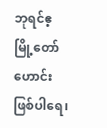ဘုရင်ဧ့ မြို့တော်ဟောင်းဖြစ်ပါရေ၊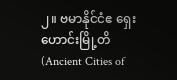၂။ ဗမာနိုင်ငံဧ ရှေးဟောင်းမြို့တိ (Ancient Cities of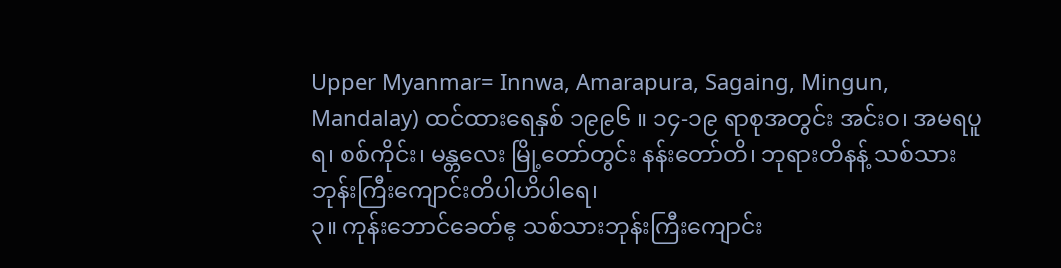Upper Myanmar= Innwa, Amarapura, Sagaing, Mingun, Mandalay) ထင်ထားရေနှစ် ၁၉၉၆ ။ ၁၄-၁၉ ရာစုအတွင်း အင်းဝ၊ အမရပူရ၊ စစ်ကိုင်း၊ မန္တလေး မြို့တော်တွင်း နန်းတော်တိ၊ ဘုရားတိနန့် သစ်သားဘုန်းကြီးကျောင်းတိပါဟိပါရေ၊
၃။ ကုန်းဘောင်ခေတ်ဧ့ သစ်သားဘုန်းကြီးကျောင်း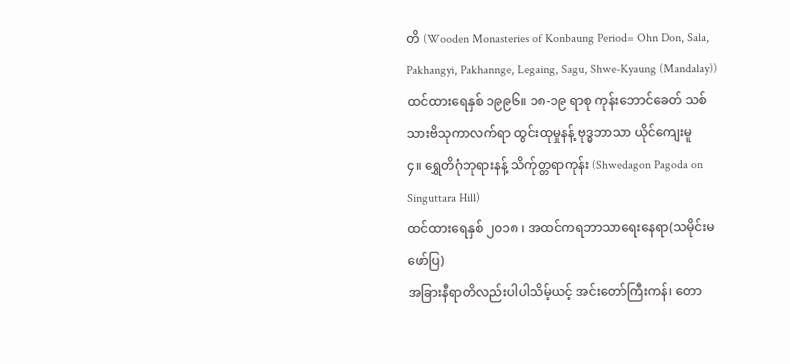တိ (Wooden Monasteries of Konbaung Period= Ohn Don, Sala, Pakhangyi, Pakhannge, Legaing, Sagu, Shwe-Kyaung (Mandalay))
ထင်ထားရေနှစ် ၁၉၉၆။ ၁၈-၁၉ ရာစု ကုန်းဘောင်ခေတ် သစ်သားဗိသုကာလက်ရာ ထွင်းထုမှုနန့် ဗုဒ္ဓဘာသာ ယိုင်ကျေးမူ
၄။ ရွှေတိဂုံဘုရားနန့် သိက်ုတ္တရာကုန်း (Shwedagon Pagoda on Singuttara Hill)
ထင်ထားရေနှစ် ၂၀၁၈ ၊ အထင်ကရဘာသာရေးနေရာ(သမိုင်းမဖော်ပြ)
အခြားနီရာတိလည်းပါပါသိမ့်ယင့် အင်းတော်ကြီးကန်၊ တော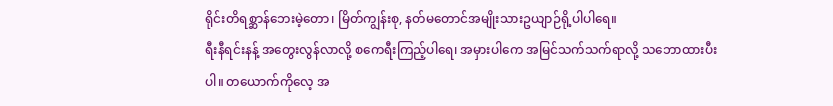ရိုင်းတိရစ္ဆာန်ဘေးမဲ့တော၊ မြိတ်ကျွန်းစု, နတ်မတောင်အမျိုးသားဥယျာဉ်ရို့ပါပါရေ။
ရီးနီရင်းနန့် အတွေးလွန်လာလို့ စကေရီးကြည့်ပါရေ၊ အမှားပါကေ အမြင်သက်သက်ရာလို့ သဘောထားပီးပါ။ တယောက်ကိုလေ့ အ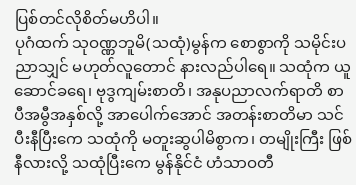ပြစ်တင်လိုစိတ်မဟိပါ။
ပုဂံထက် သုဝဏ္ဏဘူမိ(သထုံ)မွန်က စောစွာကို သမိုင်းပညာသျှင် မဟုတ်လူတောင် နားလည်ပါရေ။ သထုံက ယူဆောင်ခရေ၊ ဗုဒွကျမ်းစာတိ၊ အနုပညာလက်ရာတိ စာပီအမွီအနှစ်လို့ အာပေါက်အောင် အတန်းစာတိမာ သင်ပီးနီပြီးကေ သထုံကို မတူးဆွပါမိစွာက၊ တမျိုးကြီး ဖြစ်နီလားလို့ သထုံပြီးကေ မွန်နိုင်ငံ ဟံသာဝတီ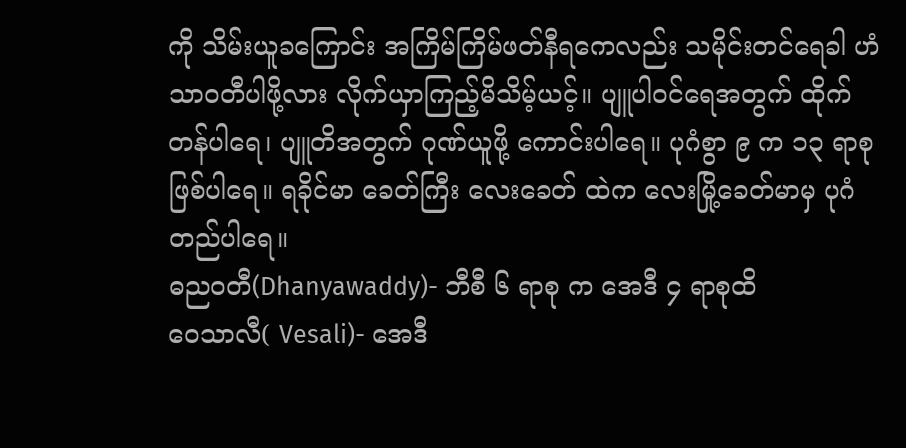ကို သိမ်းယူခကြောင်း အကြိမ်ကြိမ်ဖတ်နီရကေလည်း သမိုင်းတင်ရေခါ ဟံသာဝတီပါဖို့လား လိုက်ယှာကြည့်မိသိမ့်ယင့်။ ပျူပါဝင်ရေအတွက် ထိုက်တန်ပါရေ၊ ပျူတိအတွက် ဂုဏ်ယူဖို့ ကောင်းပါရေ။ ပုဂံစွာ ၉ က ၁၃ ရာစု ဖြစ်ပါရေ။ ရခိုင်မာ ခေတ်ကြီး လေးခေတ် ထဲက လေးမြို့ခေတ်မာမှ ပုဂံတည်ပါရေ။
ဓညဝတီ(Dhanyawaddy)- ဘီစီ ၆ ရာစု က အေဒီ ၄ ရာစုထိ
ဝေသာလီ( Vesali)- အေဒီ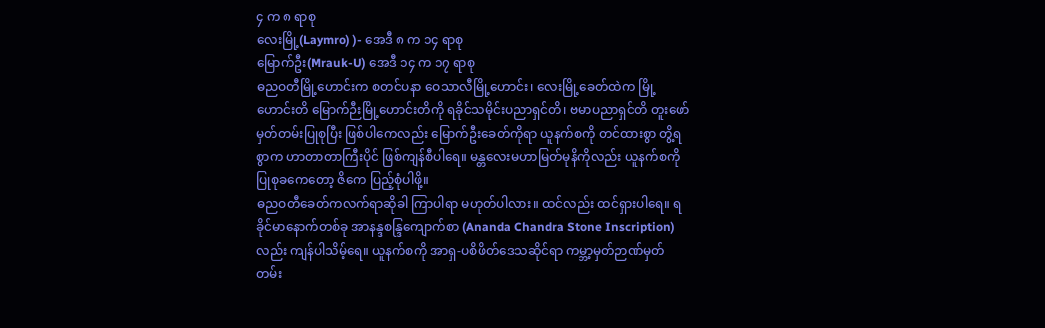၄ က ၈ ရာစု
လေးမြို့(Laymro) )- အေဒီ ၈ က ၁၄ ရာစု
မြောက်ဦး(Mrauk-U) အေဒီ ၁၄ က ၁၇ ရာစု
ဓညဝတီမြို့ဟောင်းက စတင်ပနာ ဝေသာလီမြို့ဟောင်း၊ လေးမြို့ခေတ်ထဲက မြို့ဟောင်းတိ မြောက်ဉီးမြို့ဟောင်းတိကို ရခိုင်သမိုင်းပညာရှင်တိ၊ ဗမာပညာရှင်တိ တူးဖော်မှတ်တမ်းပြုစုပြီး ဖြစ်ပါကေလည်း မြောက်ဦးခေတ်ကိုရာ ယူနက်စကို တင်ထားစွာ တွိ့ရစွာက ဟာတာတာကြီးပိုင် ဖြစ်ကျန်စီပါရေ။ မန္တလေးမဟာမြတ်မုနိကိုလည်း ယူနက်စကို ပြုစုခကေတော့ ဇိကေ ပြည့်စုံပါဖို့။
ဓညဝတီခေတ်ကလက်ရာဆိုခါ ကြာပါရာ မဟုတ်ပါလား။ ထင်လည်း ထင်ရှားပါရေ။ ရခိုင်မာနောက်တစ်ခု အာနန္ဒစန္ဒြကျောက်စာ (Ananda Chandra Stone Inscription) လည်း ကျန်ပါသိမ့်ရေ။ ယူနက်စကို အာရှ-ပစိဖိတ်ဒေသဆိုင်ရာ ကမ္ဘာ့မှတ်ဉာဏ်မှတ်တမ်း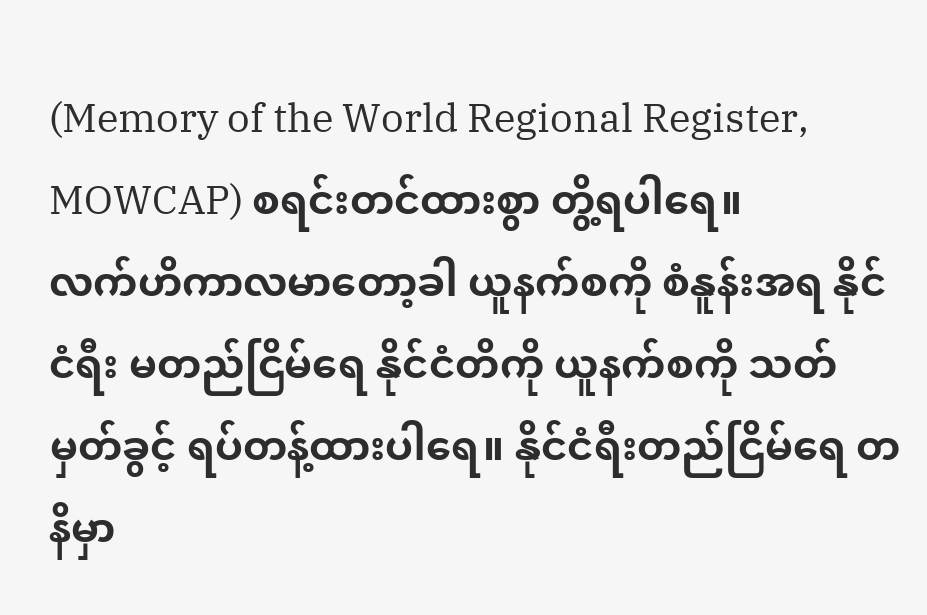(Memory of the World Regional Register, MOWCAP) စရင်းတင်ထားစွာ တွိ့ရပါရေ။
လက်ဟိကာလမာတော့ခါ ယူနက်စကို စံနူန်းအရ နိုင်ငံရီး မတည်ငြိမ်ရေ နိုင်ငံတိကို ယူနက်စကို သတ်မှတ်ခွင့် ရပ်တန့်ထားပါရေ။ နိုင်ငံရီးတည်ငြိမ်ရေ တနိမှာ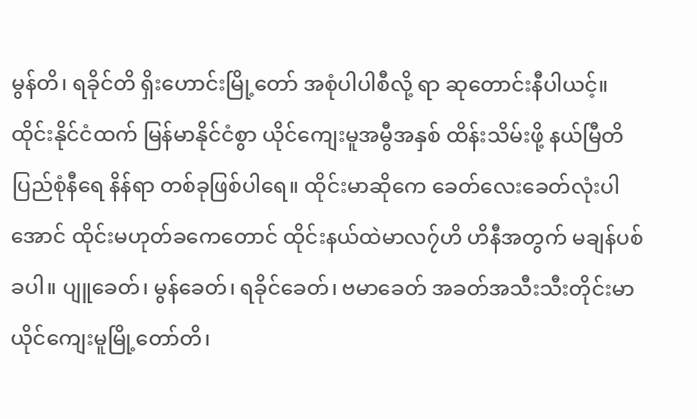မွန်တိ၊ ရခိုင်တိ ရှိးဟောင်းမြို့တော် အစုံပါပါစီလို့ ရာ ဆုတောင်းနီပါယင့်။
ထိုင်းနိုင်ငံထက် မြန်မာနိုင်ငံစွာ ယိုင်ကျေးမူအမွီအနှစ် ထိန်းသိမ်းဖို့ နယ်မြီတိ ပြည်စုံနီရေ နိန်ရာ တစ်ခုဖြစ်ပါရေ။ ထိုင်းမာဆိုကေ ခေတ်လေးခေတ်လုံးပါအောင် ထိုင်းမဟုတ်ခကေတောင် ထိုင်းနယ်ထဲမာလ၇်ဟိ ဟိနီအတွက် မချန်ပစ်ခပါ။ ပျူခေတ်၊ မွန်ခေတ်၊ ရခိုင်ခေတ်၊ ဗမာခေတ် အခတ်အသီးသီးတိုင်းမာ ယိုင်ကျေးမူမြို့တော်တိ၊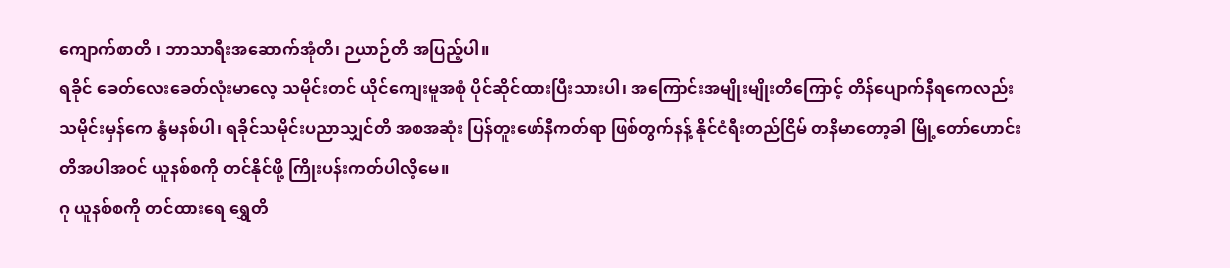ကျောက်စာတိ ၊ ဘာသာရီးအဆောက်အုံတိ၊ ဉယာဉ်တိ အပြည့်ပါ။
ရခိုင် ခေတ်လေးခေတ်လုံးမာလေ့ သမိုင်းတင် ယိုင်ကျေးမူအစုံ ပိုင်ဆိုင်ထားပြီးသားပါ၊ အကြောင်းအမျိုးမျိုးတိကြောင့် တိန်ပျောက်နီရကေလည်း သမိုင်းမှန်ကေ နွံမနစ်ပါ၊ ရခိုင်သမိုင်းပညာသျှင်တိ အစအဆုံး ပြန်တူးဖော်နီကတ်ရာ ဖြစ်တွက်နန့် နိုင်ငံရီးတည်ငြိမ် တနိမာတော့ခါ မြို့တော်ဟောင်းတိအပါအဝင် ယူနစ်စကို တင်နိုင်ဖို့ ကြိုးပန်းကတ်ပါလိ့မေ။
ဂု ယူနစ်စကို တင်ထားရေ ရွှေတိ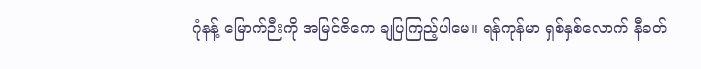ဂုံနန့် မြောက်ဉီးကို အမြင်ဇိကေ ချပြကြည့်ပါမေ။ ရန်ကုန်မာ ရှစ်နှစ်လောက် နီခတ်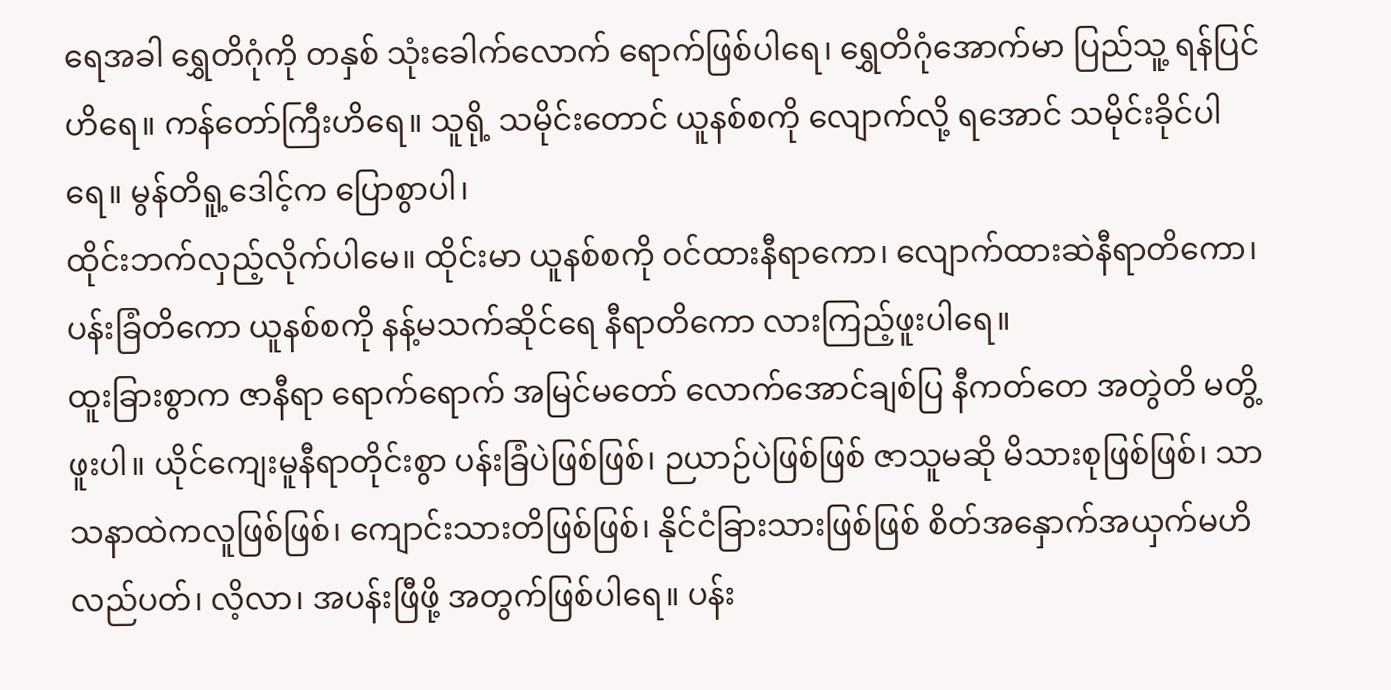ရေအခါ ရွှေတိဂုံကို တနှစ် သုံးခေါက်လောက် ရောက်ဖြစ်ပါရေ၊ ရွှေတိဂုံအောက်မာ ပြည်သူ့ ရန်ပြင်ဟိရေ။ ကန်တော်ကြီးဟိရေ။ သူရို့ သမိုင်းတောင် ယူနစ်စကို လျောက်လို့ ရအောင် သမိုင်းခိုင်ပါရေ။ မွန်တိရူ့ဒေါင့်က ပြောစွာပါ၊
ထိုင်းဘက်လှည့်လိုက်ပါမေ။ ထိုင်းမာ ယူနစ်စကို ဝင်ထားနီရာကော၊ လျောက်ထားဆဲနီရာတိကော၊ ပန်းခြံတိကော ယူနစ်စကို နန့်မသက်ဆိုင်ရေ နီရာတိကော လားကြည့်ဖူးပါရေ။
ထူးခြားစွာက ဇာနီရာ ရောက်ရောက် အမြင်မတော် လောက်အောင်ချစ်ပြ နီကတ်တေ အတွဲတိ မတွိ့ဖူးပါ။ ယိုင်ကျေးမူနီရာတိုင်းစွာ ပန်းခြံပဲဖြစ်ဖြစ်၊ ဉယာဉ်ပဲဖြစ်ဖြစ် ဇာသူမဆို မိသားစုဖြစ်ဖြစ်၊ သာသနာထဲကလူဖြစ်ဖြစ်၊ ကျောင်းသားတိဖြစ်ဖြစ်၊ နိုင်ငံခြားသားဖြစ်ဖြစ် စိတ်အနှောက်အယှက်မဟိ လည်ပတ်၊ လိ့လာ၊ အပန်းဖြီဖို့ အတွက်ဖြစ်ပါရေ။ ပန်း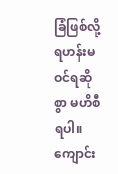ခြံဖြစ်လို့ ရဟန်းမဝင်ရဆိုစွာ မဟိစီရပါ။ ကျောင်း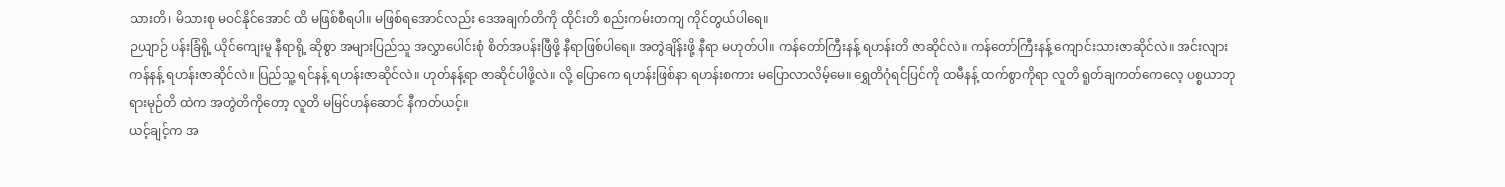သားတိ၊ မိသားစု မဝင်နိုင်အောင် ထိ မဖြစ်စီရပါ။ မဖြစ်ရအောင်လည်း ဒေအချက်တိကို ထိုင်းတိ စည်းကမ်းတကျ ကိုင်တွယ်ပါရေ။
ဉယျာဉ် ပန်းခြံရို့ ယိုင်ကျေးမူ နီရာရို့ ဆိုစွာ အများပြည်သူ အလွှာပေါင်းစုံ စိတ်အပန်းဖြီဖို့ နီရာဖြစ်ပါရေ။ အတွဲချိန်းဖို့ နီရာ မဟုတ်ပါ။ ကန်တော်ကြီးနန့် ရဟန်းတိ ဇာဆိုင်လဲ။ ကန်တော်ကြီးနန့် ကျောင်းသားဇာဆိုင်လဲ။ အင်းလျားကန်နန့် ရဟန်းဇာဆိုင်လဲ။ ပြည်သူ့ ရင်နန့် ရဟန်းဇာဆိုင်လဲ။ ဟုတ်နန့်ရာ ဇာဆိုင်ပါဖို့လဲ။ လို့ ပြောကေ ရဟန်းဖြစ်နာ ရဟန်းစကား မပြောလာလိမ့်မေ။ ရွှေတိဂုံရင်ပြင်ကို ထမီနန့် ထက်စွာကိုရာ လူတိ ရူတ်ချကတ်ကေလေ့ ပစ္စယာဘုရားမုဉ်တိ ထဲက အတွဲတိကိုတော့ လူတိ မမြင်ဟန်ဆောင် နီကတ်ယင့်။
ယင့်ချင့်က အ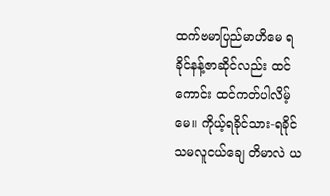ထက်ဗမာပြည်မာဟိမေ ရခိုင်နန့်ဇာဆိုင်လည်း ထင်ကောင်း ထင်ကတ်ပါလိမ့်မေ။ ကိုယ့်ရခိုင်သား-ရခိုင်သမလူငယ်ချေ တိမာလဲ ယ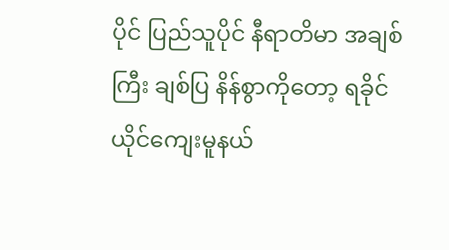ပိုင် ပြည်သူပိုင် နီရာတိမာ အချစ်ကြီး ချစ်ပြ နိန်စွာကိုတော့ ရခိုင်ယိုင်ကျေးမူနယ်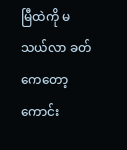မြီထဲကို မသယ်လာ ခတ်ကေတော့ ကောင်း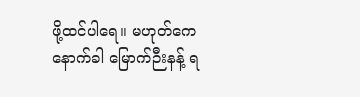ဖို့ထင်ပါရေ။ မဟုတ်ကေ နောက်ခါ မြောက်ဉီးနန့် ရ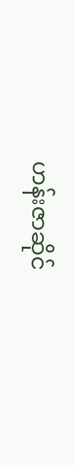ဟန်းဇာဆိုင်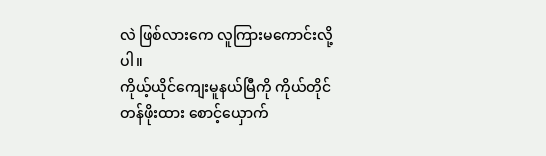လဲ ဖြစ်လားကေ လူကြားမကောင်းလို့ပါ။
ကိုယ့်ယိုင်ကျေးမူနယ်မြီကို ကိုယ်တိုင်တန်ဖိုးထား စောင့်ယှောက်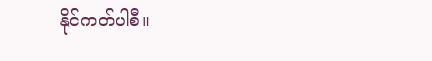နိုင်ကတ်ပါစီ။